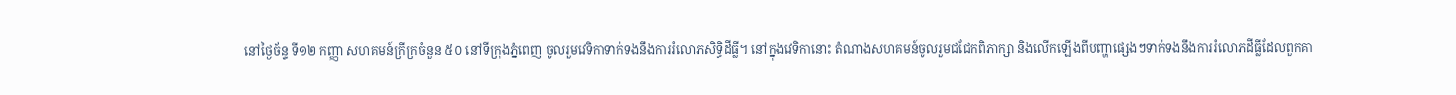នៅថ្ងៃច័ន្ទ ទី១២ កញ្ញា សហគមន៍ក្រីក្រចំនួន ៥០ នៅទីក្រុងភ្នំពេញ ចូលរួមវេទិកាទាក់ទងនឹងការរំលោភសិទ្ធិដីធ្លី។ នៅក្នុងវេទិកានោះ តំណាងសហគមន៍ចូលរួមជជែកពិភាក្សា និងលើកឡើងពីបញ្ហាផ្សេងៗទាក់ទងនឹងការរំលោភដីធ្លីដែលពួកគា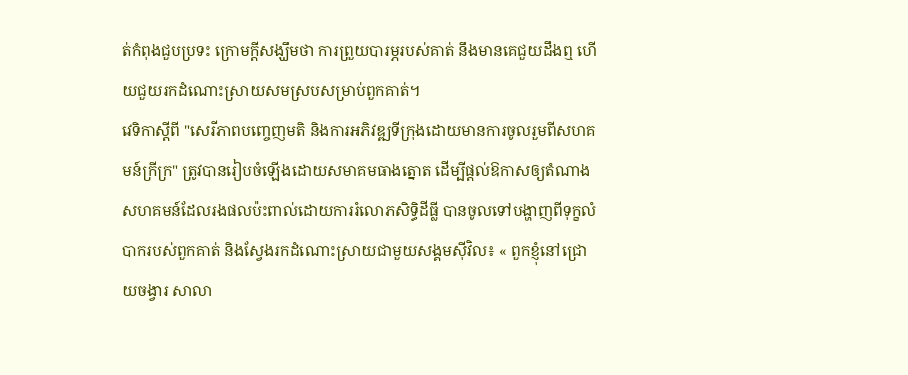ត់កំពុងជួបប្រទះ ក្រោមក្តីសង្ឃឹមថា ការព្រួយបារម្ភរបស់គាត់ នឹងមានគេជួយដឹងឮ ហើយជួយរកដំណោះស្រាយសមស្របសម្រាប់ពួកគាត់។
វេទិកាស្ដីពី "សេរីភាពបញ្ចេញមតិ និងការអភិវឌ្ឍទីក្រុងដោយមានការចូលរួមពីសហគមន៍ក្រីក្រ" ត្រូវបានរៀបចំឡើងដោយសមាគមធាងត្នោត ដើម្បីផ្តល់ឱកាសឲ្យតំណាងសហគមន៍ដែលរងផលប៉ះពាល់ដោយការរំលោភសិទ្ធិដីធ្លី បានចូលទៅបង្ហាញពីទុក្ខលំបាករបស់ពួកគាត់ និងស្វែងរកដំណោះស្រាយជាមួយសង្គមស៊ីវិល៖ « ពួកខ្ញុំនៅជ្រោយចង្វារ សាលា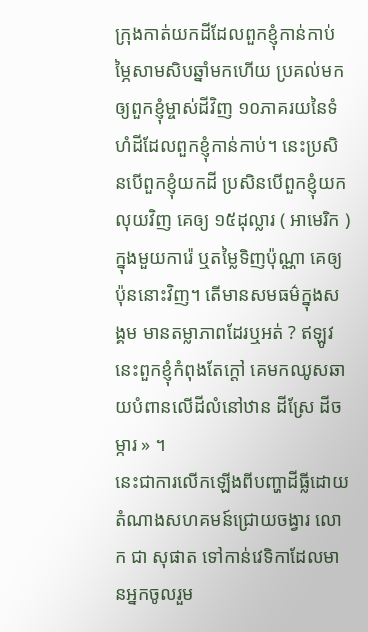ក្រុងកាត់យកដីដែលពួកខ្ញុំកាន់កាប់ម្ភៃសាមសិបឆ្នាំមកហើយ ប្រគល់មកឲ្យពួកខ្ញុំម្ចាស់ដីវិញ ១០ភាគរយនៃទំហំដីដែលពួកខ្ញុំកាន់កាប់។ នេះប្រសិនបើពួកខ្ញុំយកដី ប្រសិនបើពួកខ្ញុំយកលុយវិញ គេឲ្យ ១៥ដុល្លារ ( អាមេរិក ) ក្នុងមួយការ៉េ ឬតម្លៃទិញប៉ុណ្ណា គេឲ្យប៉ុននោះវិញ។ តើមានសមធម៌ក្នុងសង្គម មានតម្លាភាពដែរឬអត់ ? ឥឡូវនេះពួកខ្ញុំកំពុងតែក្តៅ គេមកឈូសឆាយបំពានលើដីលំនៅឋាន ដីស្រែ ដីចម្ការ » ។
នេះជាការលើកឡើងពីបញ្ហាដីធ្លីដោយតំណាងសហគមន៍ជ្រោយចង្វារ លោក ជា សុផាត ទៅកាន់វេទិកាដែលមានអ្នកចូលរួម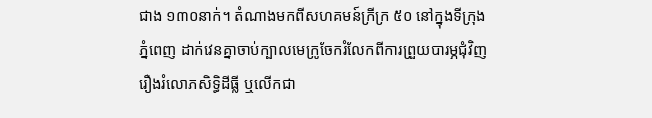ជាង ១៣០នាក់។ តំណាងមកពីសហគមន៍ក្រីក្រ ៥០ នៅក្នុងទីក្រុងភ្នំពេញ ដាក់វេនគ្នាចាប់ក្បាលមេក្រូចែករំលែកពីការព្រួយបារម្ភជុំវិញរឿងរំលោភសិទ្ធិដីធ្លី ឬលើកជា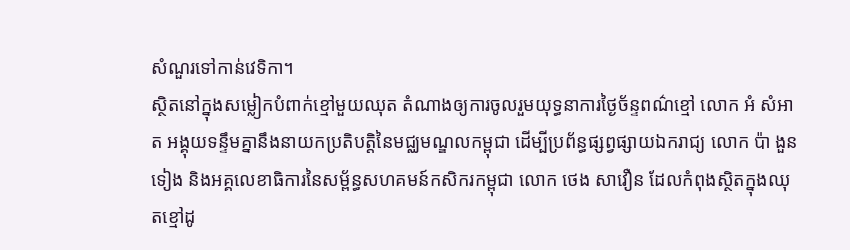សំណួរទៅកាន់វេទិកា។
ស្ថិតនៅក្នុងសម្លៀកបំពាក់ខ្មៅមួយឈុត តំណាងឲ្យការចូលរួមយុទ្ធនាការថ្ងៃច័ន្ទពណ៌ខ្មៅ លោក អំ សំអាត អង្គុយទន្ទឹមគ្នានឹងនាយកប្រតិបត្តិនៃមជ្ឈមណ្ឌលកម្ពុជា ដើម្បីប្រព័ន្ធផ្សព្វផ្សាយឯករាជ្យ លោក ប៉ា ងួនទៀង និងអគ្គលេខាធិការនៃសម្ព័ន្ធសហគមន៍កសិករកម្ពុជា លោក ថេង សាវឿន ដែលកំពុងស្ថិតក្នុងឈុតខ្មៅដូ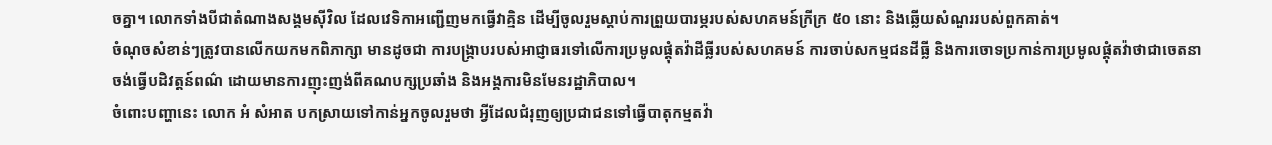ចគ្នា។ លោកទាំងបីជាតំណាងសង្គមស៊ីវិល ដែលវេទិកាអញ្ជើញមកធ្វើវាគ្មិន ដើម្បីចូលរួមស្តាប់ការព្រួយបារម្ភរបស់សហគមន៍ក្រីក្រ ៥០ នោះ និងឆ្លើយសំណួររបស់ពួកគាត់។
ចំណុចសំខាន់ៗត្រូវបានលើកយកមកពិភាក្សា មានដូចជា ការបង្ក្រាបរបស់អាជ្ញាធរទៅលើការប្រមូលផ្តុំតវ៉ាដីធ្លីរបស់សហគមន៍ ការចាប់សកម្មជនដីធ្លី និងការចោទប្រកាន់ការប្រមូលផ្តុំតវ៉ាថាជាចេតនាចង់ធ្វើបដិវត្តន៍ពណ៌ ដោយមានការញុះញង់ពីគណបក្សប្រឆាំង និងអង្គការមិនមែនរដ្ឋាភិបាល។
ចំពោះបញ្ហានេះ លោក អំ សំអាត បកស្រាយទៅកាន់អ្នកចូលរួមថា អ្វីដែលជំរុញឲ្យប្រជាជនទៅធ្វើបាតុកម្មតវ៉ា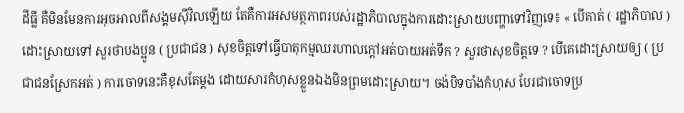ដីធ្លី គឺមិនមែនការអុចអាលពីសង្គមស៊ីវិលឡើយ តែគឺការអសមត្ថភាពរបស់រដ្ឋាភិបាលក្នុងការដោះស្រាយបញ្ហាទៅវិញទេ៖ « បើគាត់ ( រដ្ឋាភិបាល ) ដោះស្រាយទៅ សួរថាបងប្អូន ( ប្រជាជន ) សុខចិត្តទៅធ្វើបាតុកម្មឈរហាលក្តៅអត់បាយអត់ទឹក ? សួរថាសុខចិត្តទេ ? បើគេដោះស្រាយឲ្យ ( ប្រជាជនស្រែកអត់ ) ការចោទនេះគឺខុសតែម្តង ដោយសារកំហុសខ្លួនឯងមិនព្រមដោះស្រាយ។ ចង់បិទបាំងកំហុស បែរជាចោទប្រ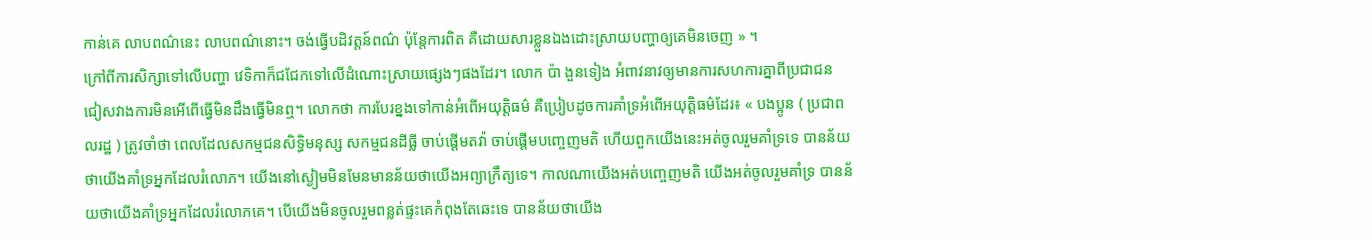កាន់គេ លាបពណ៌នេះ លាបពណ៌នោះ។ ចង់ធ្វើបដិវត្តន៍ពណ៌ ប៉ុន្តែការពិត គឺដោយសារខ្លួនឯងដោះស្រាយបញ្ហាឲ្យគេមិនចេញ » ។
ក្រៅពីការសិក្សាទៅលើបញ្ហា វេទិកាក៏ជជែកទៅលើដំណោះស្រាយផ្សេងៗផងដែរ។ លោក ប៉ា ងួនទៀង អំពាវនាវឲ្យមានការសហការគ្នាពីប្រជាជន ជៀសវាងការមិនអើពើធ្វើមិនដឹងធ្វើមិនឮ។ លោកថា ការបែរខ្នងទៅកាន់អំពើអយុត្តិធម៌ គឺប្រៀបដូចការគាំទ្រអំពើអយុត្តិធម៌ដែរ៖ « បងប្អូន ( ប្រជាពលរដ្ឋ ) ត្រូវចាំថា ពេលដែលសកម្មជនសិទ្ធិមនុស្ស សកម្មជនដីធ្លី ចាប់ផ្ដើមតវ៉ា ចាប់ផ្ដើមបញ្ចេញមតិ ហើយពួកយើងនេះអត់ចូលរួមគាំទ្រទេ បានន័យថាយើងគាំទ្រអ្នកដែលរំលោភ។ យើងនៅស្ងៀមមិនមែនមានន័យថាយើងអព្យាក្រឹត្យទេ។ កាលណាយើងអត់បញ្ចេញមតិ យើងអត់ចូលរួមគាំទ្រ បានន័យថាយើងគាំទ្រអ្នកដែលរំលោភគេ។ បើយើងមិនចូលរួមពន្លត់ផ្ទះគេកំពុងតែឆេះទេ បានន័យថាយើង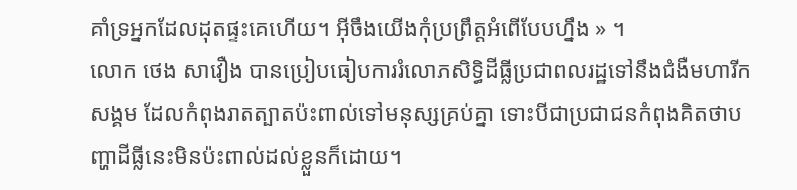គាំទ្រអ្នកដែលដុតផ្ទះគេហើយ។ អ៊ីចឹងយើងកុំប្រព្រឹត្តអំពើបែបហ្នឹង » ។
លោក ថេង សាវឿង បានប្រៀបធៀបការរំលោភសិទ្ធិដីធ្លីប្រជាពលរដ្ឋទៅនឹងជំងឺមហារីកសង្គម ដែលកំពុងរាតត្បាតប៉ះពាល់ទៅមនុស្សគ្រប់គ្នា ទោះបីជាប្រជាជនកំពុងគិតថាបញ្ហាដីធ្លីនេះមិនប៉ះពាល់ដល់ខ្លួនក៏ដោយ។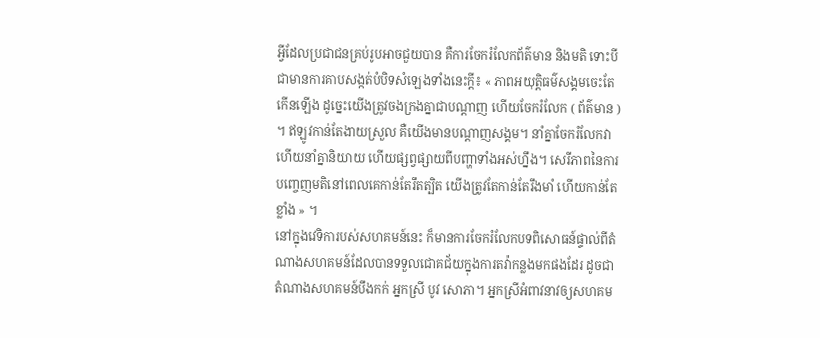អ្វីដែលប្រជាជនគ្រប់រូបអាចជួយបាន គឺការចែករំលែកព័ត៌មាន និងមតិ ទោះបីជាមានការគាបសង្កត់បំបិទសំឡេងទាំងនេះក្តី៖ « ភាពអយុត្តិធម៌សង្គមចេះតែកើនឡើង ដូច្នេះយើងត្រូវចងក្រងគ្នាជាបណ្ដាញ ហើយចែករំលែក ( ព័ត៌មាន ) ។ ឥឡូវកាន់តែងាយស្រួល គឺយើងមានបណ្ដាញសង្គម។ នាំគ្នាចែករំលែកវា ហើយនាំគ្នានិយាយ ហើយផ្សព្វផ្សាយពីបញ្ហាទាំងអស់ហ្នឹង។ សេរីភាពនៃការបញ្ចេញមតិនៅពេលគេកាន់តែរឹតត្បិត យើងត្រូវតែកាន់តែរឹងមាំ ហើយកាន់តែខ្លាំង » ។
នៅក្នុងវេទិការបស់សហគមន៍នេះ ក៏មានការចែករំលែកបទពិសោធន៍ផ្ទាល់ពីតំណាងសហគមន៍ដែលបានទទួលជោគជ័យក្នុងការតវ៉ាកន្លងមកផងដែរ ដូចជាតំណាងសហគមន៍បឹងកក់ អ្នកស្រី បូវ សោភា។ អ្នកស្រីអំពាវនាវឲ្យសហគម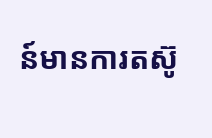ន៍មានការតស៊ូ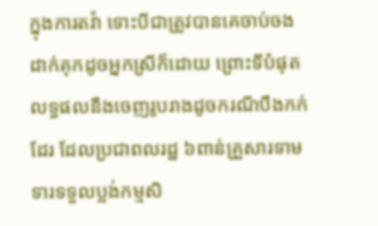ក្នុងការតវ៉ា ទោះបីជាត្រូវបានគេចាប់ចងដាក់គុកដូចអ្នកស្រីក៏ដោយ ព្រោះទីបំផុត លទ្ធផលនឹងចេញរូបរាងដូចករណីបឹងកក់ដែរ ដែលប្រជាពលរដ្ឋ ៦ពាន់គ្រួសារទាមទារទទួលប្លង់កម្មសិ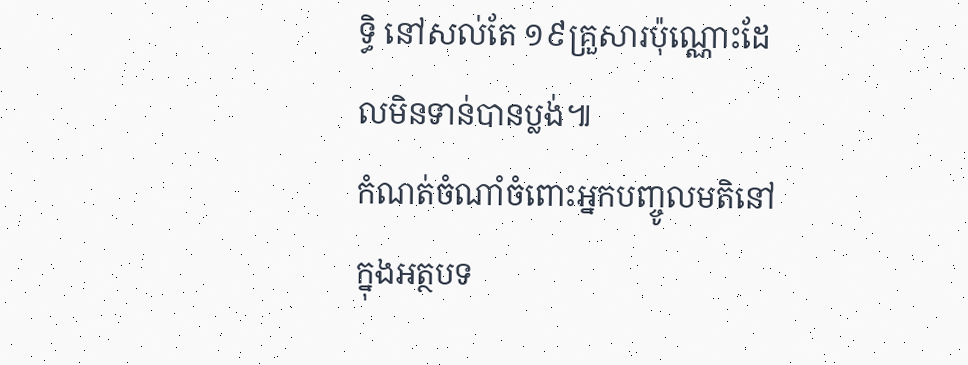ទ្ធិ នៅសល់តែ ១៩គ្រួសារប៉ុណ្ណោះដែលមិនទាន់បានប្លង់៕
កំណត់ចំណាំចំពោះអ្នកបញ្ចូលមតិនៅក្នុងអត្ថបទ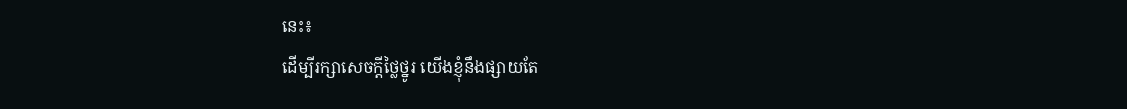នេះ៖
ដើម្បីរក្សាសេចក្ដីថ្លៃថ្នូរ យើងខ្ញុំនឹងផ្សាយតែ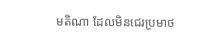មតិណា ដែលមិនជេរប្រមាថ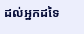ដល់អ្នកដទៃ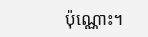ប៉ុណ្ណោះ។